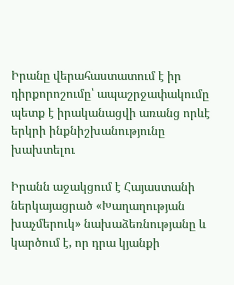Իրանը վերահաստատում է իր դիրքորոշումը՝ ապաշրջափակումը պետք է իրականացվի առանց որևէ երկրի ինքնիշխանությունը խախտելու

Իրանն աջակցում է Հայաստանի ներկայացրած «Խաղաղության խաչմերուկ» նախաձեռնությանը և կարծում է, որ դրա կյանքի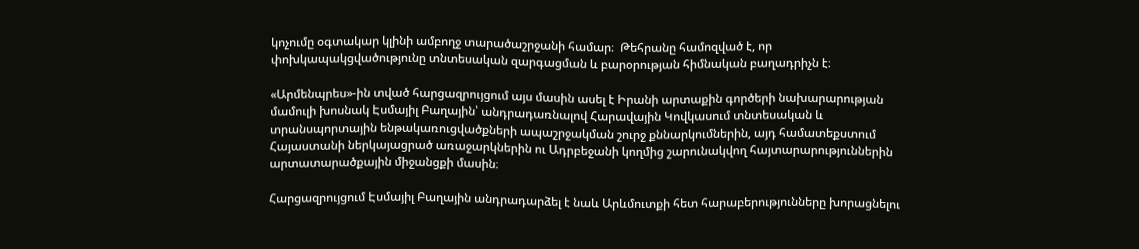կոչումը օգտակար կլինի ամբողջ տարածաշրջանի համար։  Թեհրանը համոզված է, որ փոխկապակցվածությունը տնտեսական զարգացման և բարօրության հիմնական բաղադրիչն է։

«Արմենպրես»-ին տված հարցազրույցում այս մասին ասել է Իրանի արտաքին գործերի նախարարության մամուլի խոսնակ Էսմայիլ Բաղային՝ անդրադառնալով Հարավային Կովկասում տնտեսական և տրանսպորտային ենթակառուցվածքների ապաշրջակման շուրջ քննարկումներին, այդ համատեքստում Հայաստանի ներկայացրած առաջարկներին ու Ադրբեջանի կողմից շարունակվող հայտարարություններին արտատարածքային միջանցքի մասին։

Հարցազրույցում Էսմայիլ Բաղային անդրադարձել է նաև Արևմուտքի հետ հարաբերությունները խորացնելու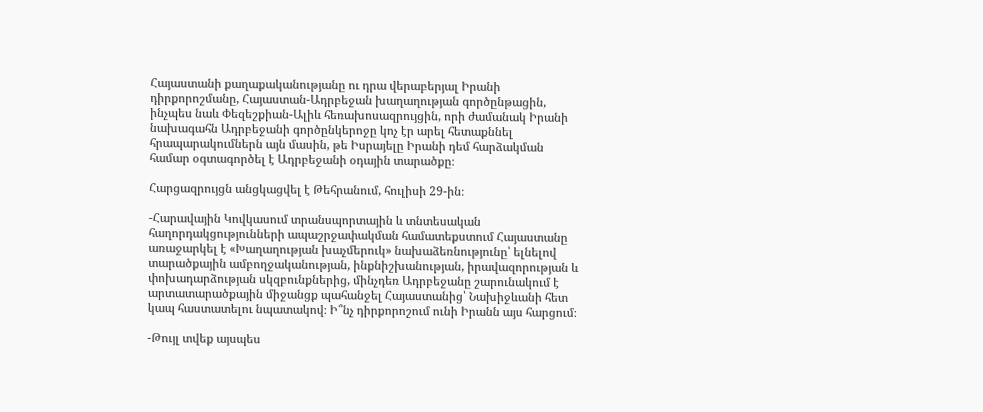Հայաստանի քաղաքականությանը ու դրա վերաբերյալ Իրանի դիրքորոշմանը, Հայաստան-Ադրբեջան խաղաղության գործընթացին, ինչպես նաև Փեզեշքիան-Ալիև հեռախոսազրույցին, որի ժամանակ Իրանի նախագահն Ադրբեջանի գործընկերոջը կոչ էր արել հետաքննել հրապարակումներն այն մասին, թե Իսրայելը Իրանի դեմ հարձակման համար օգտագործել է Ադրբեջանի օդային տարածքը։

Հարցազրույցն անցկացվել է Թեհրանում, հուլիսի 29-ին։

-Հարավային Կովկասում տրանսպորտային և տնտեսական հաղորդակցությունների ապաշրջափակման համատեքստում Հայաստանը առաջարկել է «Խաղաղության խաչմերուկ» նախաձեռնությունը՝ ելնելով տարածքային ամբողջականության, ինքնիշխանության, իրավազորության և փոխադարձության սկզբունքներից, մինչդեռ Ադրբեջանը շարունակում է արտատարածքային միջանցք պահանջել Հայաստանից՝ Նախիջևանի հետ կապ հաստատելու նպատակով։ Ի՞նչ դիրքորոշում ունի Իրանն այս հարցում։

-Թույլ տվեք այսպես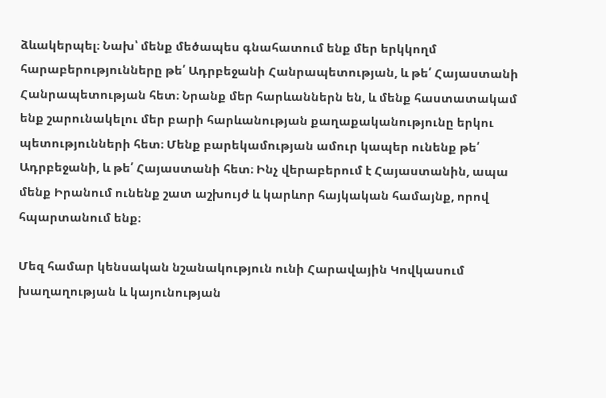ձևակերպել։ Նախ՝ մենք մեծապես գնահատում ենք մեր երկկողմ հարաբերությունները թե՛ Ադրբեջանի Հանրապետության, և թե՛ Հայաստանի Հանրապետության հետ։ Նրանք մեր հարևաններն են, և մենք հաստատակամ ենք շարունակելու մեր բարի հարևանության քաղաքականությունը երկու պետությունների հետ։ Մենք բարեկամության ամուր կապեր ունենք թե՛ Ադրբեջանի, և թե՛ Հայաստանի հետ։ Ինչ վերաբերում է Հայաստանին, ապա մենք Իրանում ունենք շատ աշխույժ և կարևոր հայկական համայնք, որով հպարտանում ենք։

Մեզ համար կենսական նշանակություն ունի Հարավային Կովկասում խաղաղության և կայունության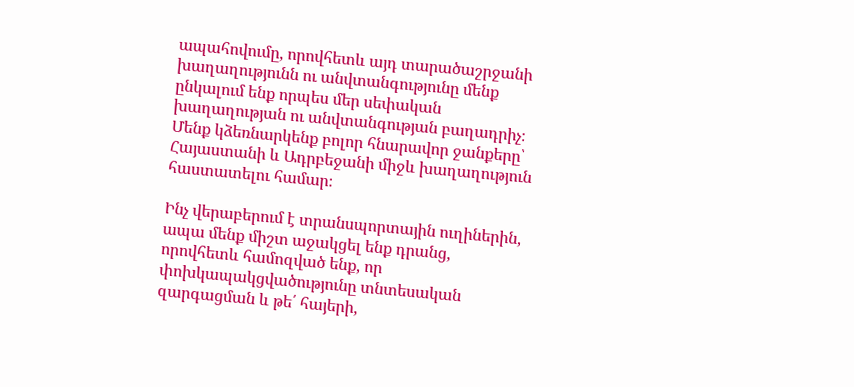ապահովումը, որովհետև այդ տարածաշրջանի խաղաղությունն ու անվտանգությունը մենք ընկալում ենք որպես մեր սեփական խաղաղության ու անվտանգության բաղադրիչ։ Մենք կձեռնարկենք բոլոր հնարավոր ջանքերը՝ Հայաստանի և Ադրբեջանի միջև խաղաղություն հաստատելու համար։

Ինչ վերաբերում է տրանսպորտային ուղիներին, ապա մենք միշտ աջակցել ենք դրանց, որովհետև համոզված ենք, որ փոխկապակցվածությունը տնտեսական զարգացման և թե՛ հայերի,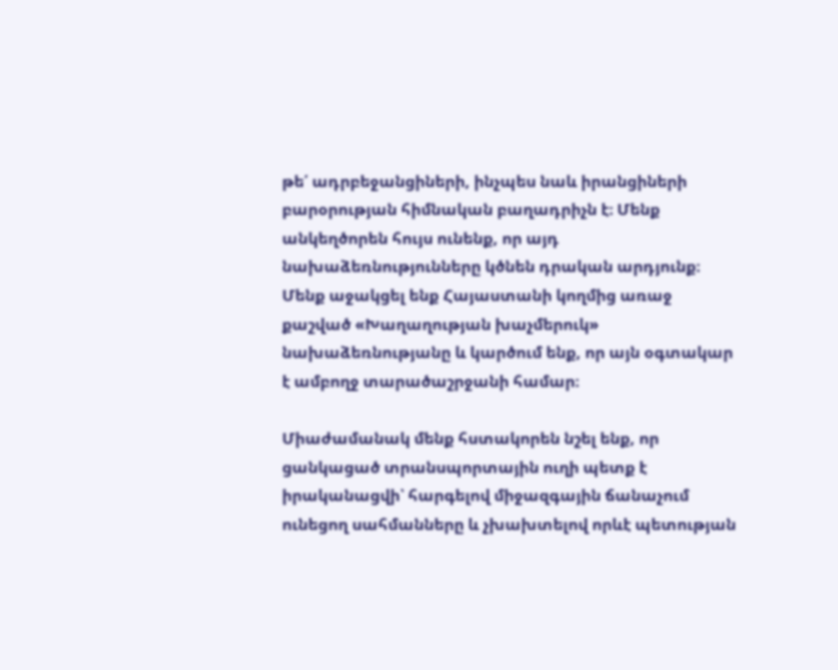թե՛ ադրբեջանցիների, ինչպես նաև իրանցիների բարօրության հիմնական բաղադրիչն է։ Մենք անկեղծորեն հույս ունենք, որ այդ նախաձեռնությունները կծնեն դրական արդյունք։ Մենք աջակցել ենք Հայաստանի կողմից առաջ քաշված «Խաղաղության խաչմերուկ» նախաձեռնությանը և կարծում ենք, որ այն օգտակար է ամբողջ տարածաշրջանի համար։

Միաժամանակ մենք հստակորեն նշել ենք, որ ցանկացած տրանսպորտային ուղի պետք է իրականացվի՝ հարգելով միջազգային ճանաչում ունեցող սահմանները և չխախտելով որևէ պետության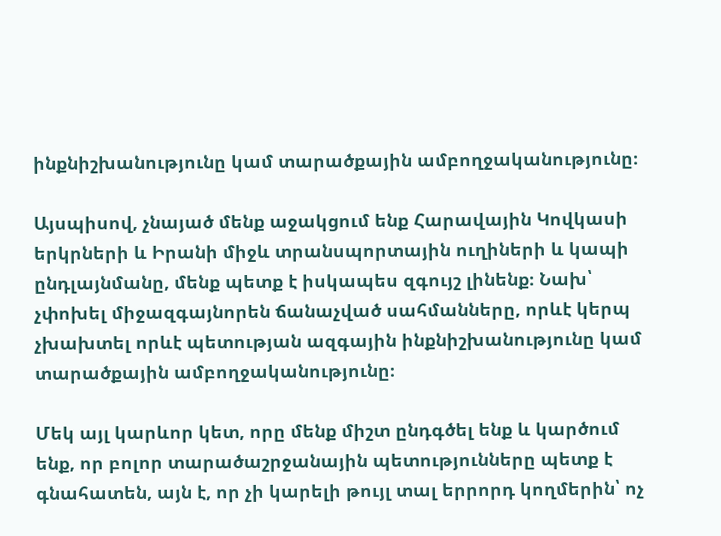ինքնիշխանությունը կամ տարածքային ամբողջականությունը։

Այսպիսով, չնայած մենք աջակցում ենք Հարավային Կովկասի երկրների և Իրանի միջև տրանսպորտային ուղիների և կապի ընդլայնմանը, մենք պետք է իսկապես զգույշ լինենք։ Նախ՝ չփոխել միջազգայնորեն ճանաչված սահմանները, որևէ կերպ չխախտել որևէ պետության ազգային ինքնիշխանությունը կամ տարածքային ամբողջականությունը։

Մեկ այլ կարևոր կետ, որը մենք միշտ ընդգծել ենք և կարծում ենք, որ բոլոր տարածաշրջանային պետությունները պետք է գնահատեն, այն է, որ չի կարելի թույլ տալ երրորդ կողմերին՝ ոչ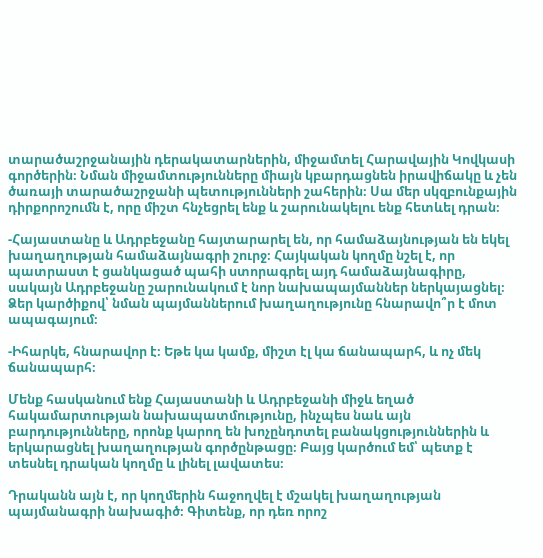տարածաշրջանային դերակատարներին, միջամտել Հարավային Կովկասի գործերին։ Նման միջամտությունները միայն կբարդացնեն իրավիճակը և չեն ծառայի տարածաշրջանի պետությունների շահերին։ Սա մեր սկզբունքային դիրքորոշումն է, որը միշտ հնչեցրել ենք և շարունակելու ենք հետևել դրան։

-Հայաստանը և Ադրբեջանը հայտարարել են, որ համաձայնության են եկել խաղաղության համաձայնագրի շուրջ։ Հայկական կողմը նշել է, որ պատրաստ է ցանկացած պահի ստորագրել այդ համաձայնագիրը, սակայն Ադրբեջանը շարունակում է նոր նախապայմաններ ներկայացնել։ Ձեր կարծիքով՝ նման պայմաններում խաղաղությունը հնարավո՞ր է մոտ ապագայում։

-Իհարկե, հնարավոր է։ Եթե կա կամք, միշտ էլ կա ճանապարհ, և ոչ մեկ ճանապարհ։

Մենք հասկանում ենք Հայաստանի և Ադրբեջանի միջև եղած հակամարտության նախապատմությունը, ինչպես նաև այն բարդությունները, որոնք կարող են խոչընդոտել բանակցություններին և երկարացնել խաղաղության գործընթացը։ Բայց կարծում եմ՝ պետք է տեսնել դրական կողմը և լինել լավատես։

Դրականն այն է, որ կողմերին հաջողվել է մշակել խաղաղության պայմանագրի նախագիծ։ Գիտենք, որ դեռ որոշ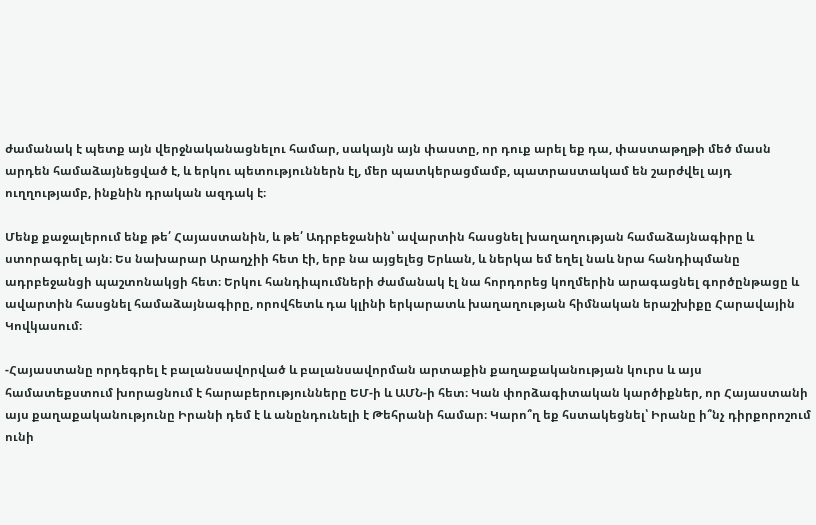ժամանակ է պետք այն վերջնականացնելու համար, սակայն այն փաստը, որ դուք արել եք դա, փաստաթղթի մեծ մասն արդեն համաձայնեցված է, և երկու պետություններն էլ, մեր պատկերացմամբ, պատրաստակամ են շարժվել այդ ուղղությամբ, ինքնին դրական ազդակ է։

Մենք քաջալերում ենք թե՛ Հայաստանին, և թե՛ Ադրբեջանին՝ ավարտին հասցնել խաղաղության համաձայնագիրը և ստորագրել այն։ Ես նախարար Արաղչիի հետ էի, երբ նա այցելեց Երևան, և ներկա եմ եղել նաև նրա հանդիպմանը ադրբեջանցի պաշտոնակցի հետ։ Երկու հանդիպումների ժամանակ էլ նա հորդորեց կողմերին արագացնել գործընթացը և ավարտին հասցնել համաձայնագիրը, որովհետև դա կլինի երկարատև խաղաղության հիմնական երաշխիքը Հարավային Կովկասում։

-Հայաստանը որդեգրել է բալանսավորված և բալանսավորման արտաքին քաղաքականության կուրս և այս համատեքստում խորացնում է հարաբերությունները ԵՄ-ի և ԱՄՆ-ի հետ։ Կան փորձագիտական կարծիքներ, որ Հայաստանի այս քաղաքականությունը Իրանի դեմ է և անընդունելի է Թեհրանի համար։ Կարո՞ղ եք հստակեցնել՝ Իրանը ի՞նչ դիրքորոշում ունի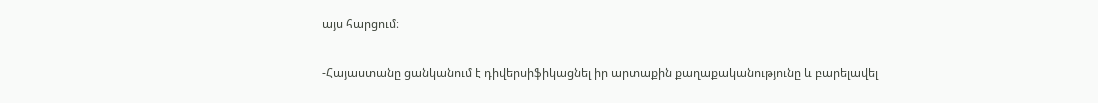այս հարցում։

-Հայաստանը ցանկանում է դիվերսիֆիկացնել իր արտաքին քաղաքականությունը և բարելավել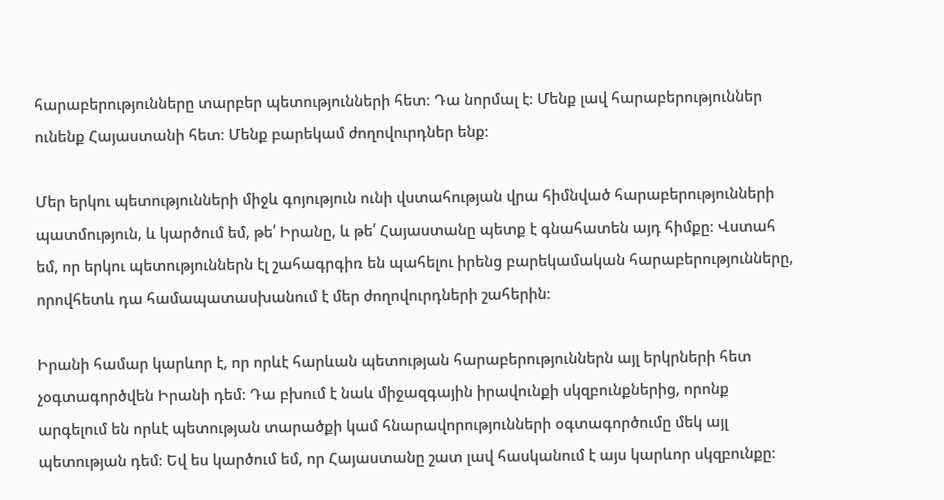հարաբերությունները տարբեր պետությունների հետ։ Դա նորմալ է։ Մենք լավ հարաբերություններ ունենք Հայաստանի հետ։ Մենք բարեկամ ժողովուրդներ ենք։

Մեր երկու պետությունների միջև գոյություն ունի վստահության վրա հիմնված հարաբերությունների պատմություն, և կարծում եմ, թե՛ Իրանը, և թե՛ Հայաստանը պետք է գնահատեն այդ հիմքը։ Վստահ եմ, որ երկու պետություններն էլ շահագրգիռ են պահելու իրենց բարեկամական հարաբերությունները, որովհետև դա համապատասխանում է մեր ժողովուրդների շահերին։

Իրանի համար կարևոր է, որ որևէ հարևան պետության հարաբերություններն այլ երկրների հետ չօգտագործվեն Իրանի դեմ։ Դա բխում է նաև միջազգային իրավունքի սկզբունքներից, որոնք արգելում են որևէ պետության տարածքի կամ հնարավորությունների օգտագործումը մեկ այլ պետության դեմ։ Եվ ես կարծում եմ, որ Հայաստանը շատ լավ հասկանում է այս կարևոր սկզբունքը։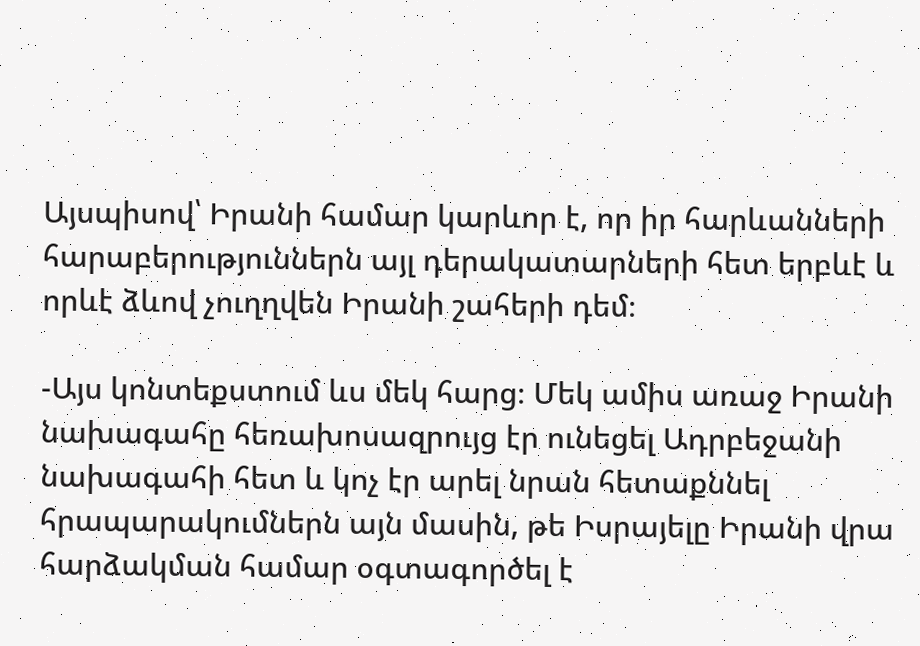Այսպիսով՝ Իրանի համար կարևոր է, որ իր հարևանների հարաբերություններն այլ դերակատարների հետ երբևէ և որևէ ձևով չուղղվեն Իրանի շահերի դեմ։

-Այս կոնտեքստում ևս մեկ հարց։ Մեկ ամիս առաջ Իրանի նախագահը հեռախոսազրույց էր ունեցել Ադրբեջանի նախագահի հետ և կոչ էր արել նրան հետաքննել հրապարակումներն այն մասին, թե Իսրայելը Իրանի վրա հարձակման համար օգտագործել է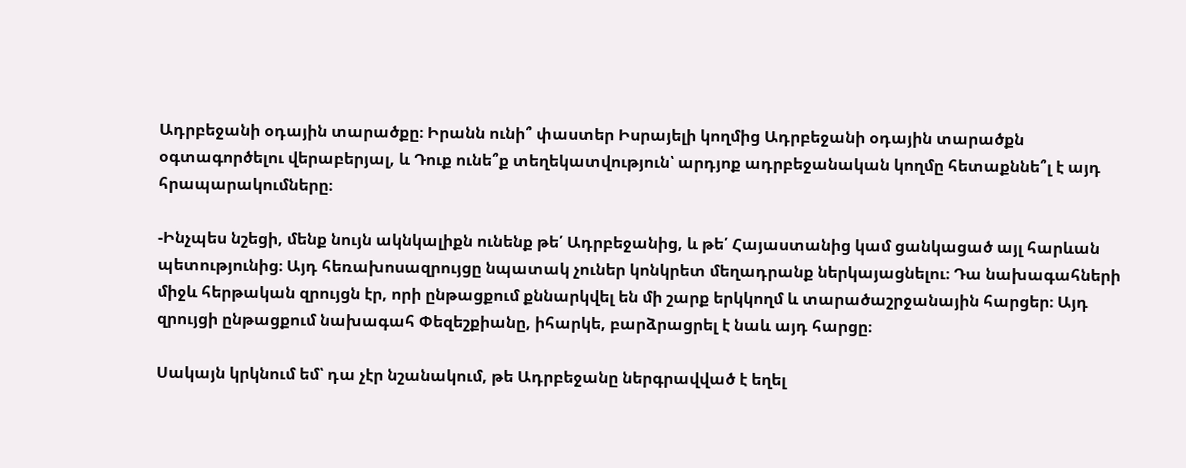Ադրբեջանի օդային տարածքը։ Իրանն ունի՞ փաստեր Իսրայելի կողմից Ադրբեջանի օդային տարածքն օգտագործելու վերաբերյալ, և Դուք ունե՞ք տեղեկատվություն՝ արդյոք ադրբեջանական կողմը հետաքննե՞լ է այդ հրապարակումները։

-Ինչպես նշեցի, մենք նույն ակնկալիքն ունենք թե՛ Ադրբեջանից, և թե՛ Հայաստանից կամ ցանկացած այլ հարևան պետությունից։ Այդ հեռախոսազրույցը նպատակ չուներ կոնկրետ մեղադրանք ներկայացնելու։ Դա նախագահների միջև հերթական զրույցն էր, որի ընթացքում քննարկվել են մի շարք երկկողմ և տարածաշրջանային հարցեր։ Այդ զրույցի ընթացքում նախագահ Փեզեշքիանը, իհարկե, բարձրացրել է նաև այդ հարցը։

Սակայն կրկնում եմ՝ դա չէր նշանակում, թե Ադրբեջանը ներգրավված է եղել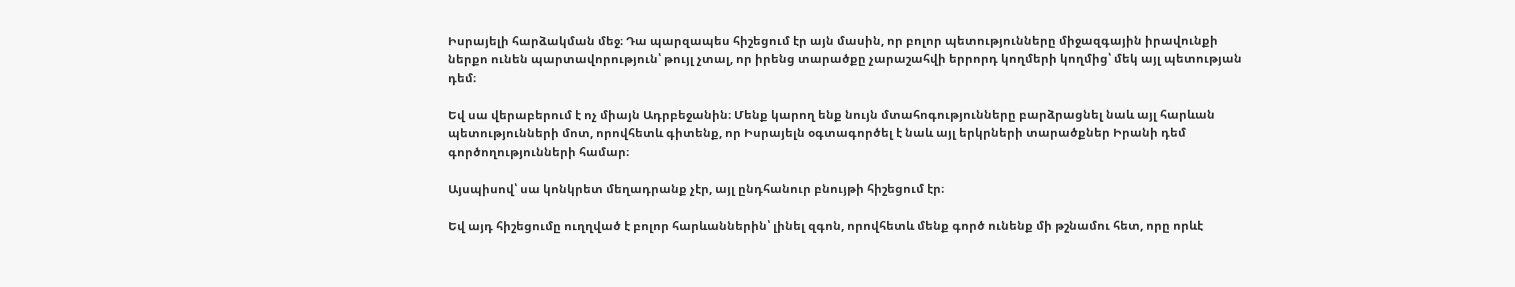Իսրայելի հարձակման մեջ։ Դա պարզապես հիշեցում էր այն մասին, որ բոլոր պետությունները միջազգային իրավունքի ներքո ունեն պարտավորություն՝ թույլ չտալ, որ իրենց տարածքը չարաշահվի երրորդ կողմերի կողմից՝ մեկ այլ պետության դեմ։

Եվ սա վերաբերում է ոչ միայն Ադրբեջանին։ Մենք կարող ենք նույն մտահոգությունները բարձրացնել նաև այլ հարևան պետությունների մոտ, որովհետև գիտենք, որ Իսրայելն օգտագործել է նաև այլ երկրների տարածքներ Իրանի դեմ գործողությունների համար։

Այսպիսով՝ սա կոնկրետ մեղադրանք չէր, այլ ընդհանուր բնույթի հիշեցում էր։

Եվ այդ հիշեցումը ուղղված է բոլոր հարևաններին՝ լինել զգոն, որովհետև մենք գործ ունենք մի թշնամու հետ, որը որևէ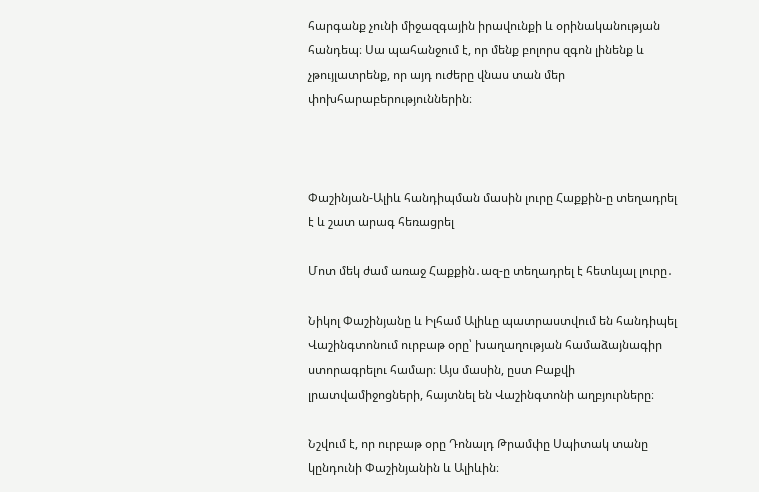հարգանք չունի միջազգային իրավունքի և օրինականության հանդեպ։ Սա պահանջում է, որ մենք բոլորս զգոն լինենք և չթույլատրենք, որ այդ ուժերը վնաս տան մեր փոխհարաբերություններին։



Փաշինյան-Ալիև հանդիպման մասին լուրը Հաքքին-ը տեղադրել է և շատ արագ հեռացրել

Մոտ մեկ ժամ առաջ Հաքքին․ազ-ը տեղադրել է հետևյալ լուրը․

Նիկոլ Փաշինյանը և Իլհամ Ալիևը պատրաստվում են հանդիպել Վաշինգտոնում ուրբաթ օրը՝ խաղաղության համաձայնագիր ստորագրելու համար։ Այս մասին, ըստ Բաքվի լրատվամիջոցների, հայտնել են Վաշինգտոնի աղբյուրները։

Նշվում է, որ ուրբաթ օրը Դոնալդ Թրամփը Սպիտակ տանը կընդունի Փաշինյանին և Ալիևին։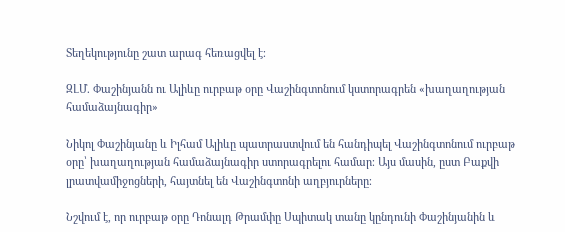Տեղեկությունը շատ արագ հեռացվել է։

ԶԼՄ. Փաշինյանն ու Ալիևը ուրբաթ օրը Վաշինգտոնում կստորագրեն «խաղաղության համաձայնագիր»

Նիկոլ Փաշինյանը և Իլհամ Ալիևը պատրաստվում են հանդիպել Վաշինգտոնում ուրբաթ օրը՝ խաղաղության համաձայնագիր ստորագրելու համար։ Այս մասին, ըստ Բաքվի լրատվամիջոցների, հայտնել են Վաշինգտոնի աղբյուրները։

Նշվում է, որ ուրբաթ օրը Դոնալդ Թրամփը Սպիտակ տանը կընդունի Փաշինյանին և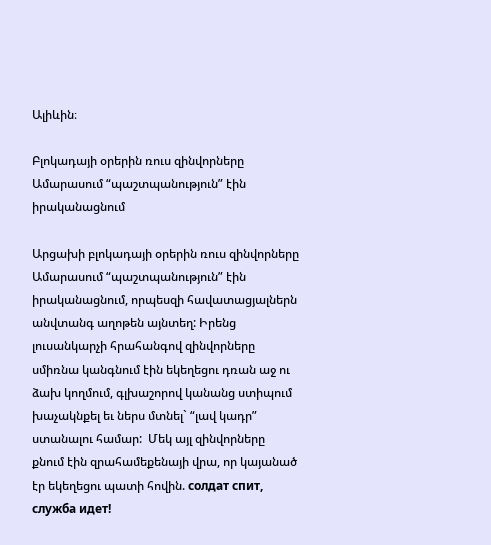Ալիևին։

Բլոկադայի օրերին ռուս զինվորները Ամարասում “պաշտպանություն” էին իրականացնում

Արցախի բլոկադայի օրերին ռուս զինվորները Ամարասում “պաշտպանություն” էին իրականացնում, որպեսզի հավատացյալներն անվտանգ աղոթեն այնտեղ: Իրենց լուսանկարչի հրահանգով զինվորները սմիռնա կանգնում էին եկեղեցու դռան աջ ու ձախ կողմում, գլխաշորով կանանց ստիպում խաչակնքել եւ ներս մտնել` “լավ կադր” ստանալու համար:  Մեկ այլ զինվորները քնում էին զրահամեքենայի վրա, որ կայանած էր եկեղեցու պատի հովին. солдат спит, служба идет!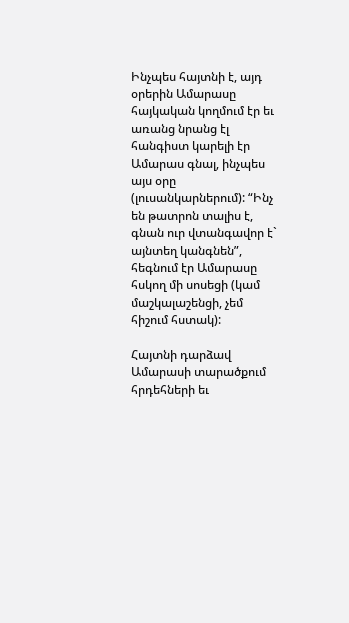Ինչպես հայտնի է, այդ օրերին Ամարասը հայկական կողմում էր եւ առանց նրանց էլ հանգիստ կարելի էր Ամարաս գնալ, ինչպես այս օրը (լուսանկարներում): “Ինչ են թատրոն տալիս է, գնան ուր վտանգավոր է` այնտեղ կանգնեն”, հեգնում էր Ամարասը հսկող մի սոսեցի (կամ մաշկալաշենցի, չեմ հիշում հստակ):

Հայտնի դարձավ Ամարասի տարածքում հրդեհների եւ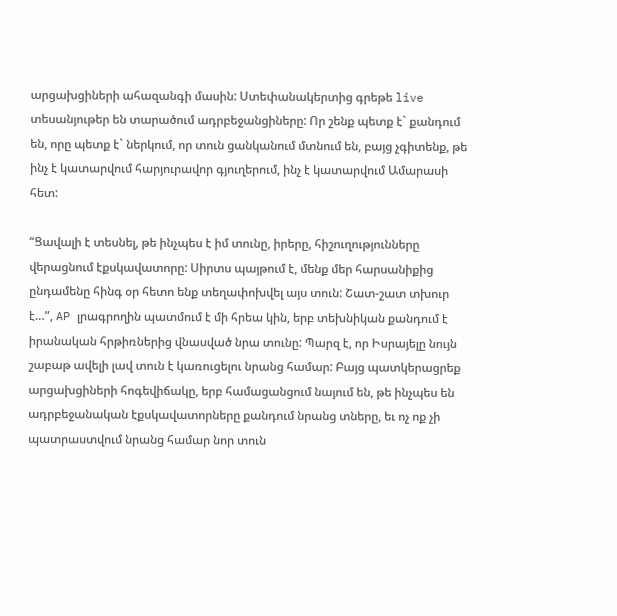արցախցիների ահազանգի մասին: Ստեփանակերտից գրեթե live տեսանյութեր են տարածում ադրբեջանցիները: Որ շենք պետք է` քանդում են, որը պետք է` ներկում, որ տուն ցանկանում մտնում են, բայց չգիտենք, թե ինչ է կատարվում հարյուրավոր գյուղերում, ինչ է կատարվում Ամարասի հետ:

“Ցավալի է տեսնել, թե ինչպես է իմ տունը, իրերը, հիշուղությունները վերացնում էքսկավատորը: Սիրտս պայթում է, մենք մեր հարսանիքից ընդամենը հինգ օր հետո ենք տեղափոխվել այս տուն: Շատ-շատ տխուր է…”, AP լրագրողին պատմում է մի հրեա կին, երբ տեխնիկան քանդում է իրանական հրթիռներից վնասված նրա տունը: Պարզ է, որ Իսրայելը նույն շաբաթ ավելի լավ տուն է կառուցելու նրանց համար: Բայց պատկերացրեք արցախցիների հոգեվիճակը, երբ համացանցում նայում են, թե ինչպես են ադրբեջանական էքսկավատորները քանդում նրանց տները, եւ ոչ ոք չի պատրաստվում նրանց համար նոր տուն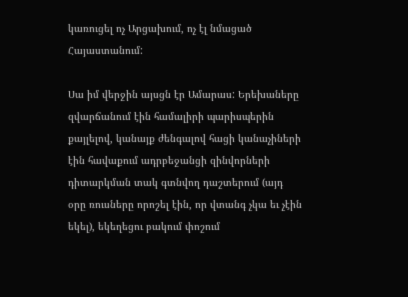կառուցել ոչ Արցախում, ոչ էլ նմացած Հայաստանում:

Սա իմ վերջին այսցն էր Ամարաս: Երեխաները զվարճանում էին համալիրի պարիսպերին քայլելով, կանայք ժենգալով հացի կանաչիների էին հավաքում ադրբեջանցի զինվորների դիտարկման տակ գտնվող դաշտերում (այդ օրը ռուսները որոշել էին, որ վտանգ չկա եւ չէին եկել), եկեղեցու բակում փոշում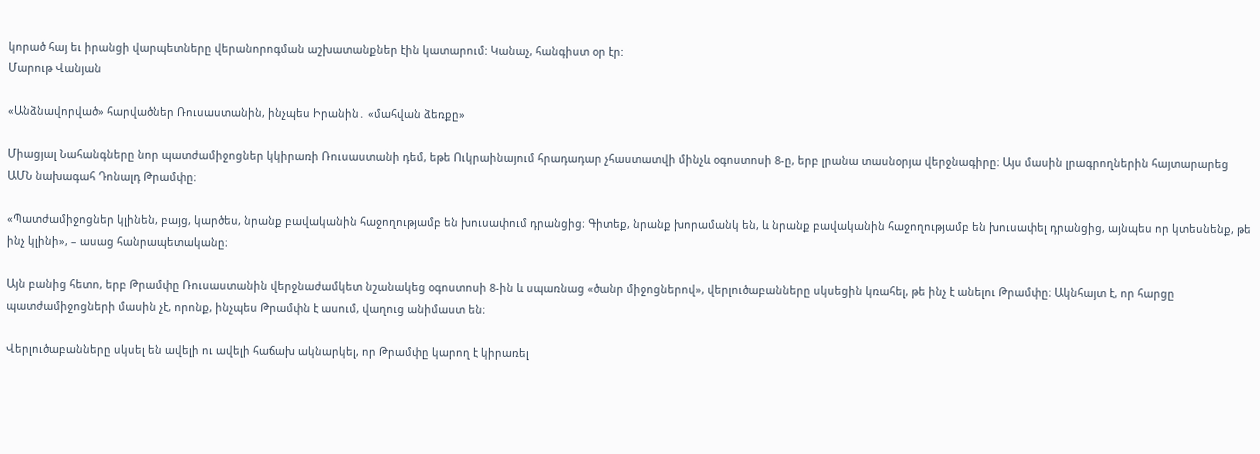կորած հայ եւ իրանցի վարպետները վերանորոգման աշխատանքներ էին կատարում: Կանաչ, հանգիստ օր էր:
Մարութ Վանյան

«Անձնավորված» հարվածներ Ռուսաստանին, ինչպես Իրանին․ «մահվան ձեռքը»

Միացյալ Նահանգները նոր պատժամիջոցներ կկիրառի Ռուսաստանի դեմ, եթե Ուկրաինայում հրադադար չհաստատվի մինչև օգոստոսի 8-ը, երբ լրանա տասնօրյա վերջնագիրը։ Այս մասին լրագրողներին հայտարարեց ԱՄՆ նախագահ Դոնալդ Թրամփը։

«Պատժամիջոցներ կլինեն, բայց, կարծես, նրանք բավականին հաջողությամբ են խուսափում դրանցից։ Գիտեք, նրանք խորամանկ են, և նրանք բավականին հաջողությամբ են խուսափել դրանցից, այնպես որ կտեսնենք, թե ինչ կլինի», – ասաց հանրապետականը։

Այն բանից հետո, երբ Թրամփը Ռուսաստանին վերջնաժամկետ նշանակեց օգոստոսի 8-ին և սպառնաց «ծանր միջոցներով», վերլուծաբանները սկսեցին կռահել, թե ինչ է անելու Թրամփը։ Ակնհայտ է, որ հարցը պատժամիջոցների մասին չէ, որոնք, ինչպես Թրամփն է ասում, վաղուց անիմաստ են։

Վերլուծաբանները սկսել են ավելի ու ավելի հաճախ ակնարկել, որ Թրամփը կարող է կիրառել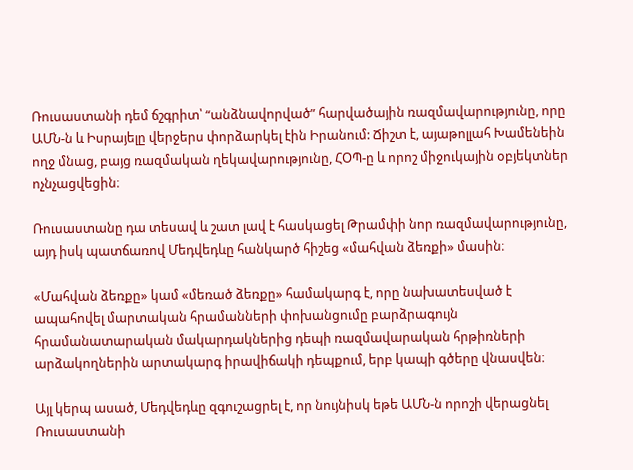Ռուսաստանի դեմ ճշգրիտ՝ “անձնավորված” հարվածային ռազմավարությունը, որը ԱՄՆ-ն և Իսրայելը վերջերս փորձարկել էին Իրանում: Ճիշտ է, այաթոլլահ Խամենեին ողջ մնաց, բայց ռազմական ղեկավարությունը, ՀՕՊ-ը և որոշ միջուկային օբյեկտներ ոչնչացվեցին։

Ռուսաստանը դա տեսավ և շատ լավ է հասկացել Թրամփի նոր ռազմավարությունը, այդ իսկ պատճառով Մեդվեդևը հանկարծ հիշեց «մահվան ձեռքի» մասին։

«Մահվան ձեռքը» կամ «մեռած ձեռքը» համակարգ է, որը նախատեսված է ապահովել մարտական հրամանների փոխանցումը բարձրագույն հրամանատարական մակարդակներից դեպի ռազմավարական հրթիռների արձակողներին արտակարգ իրավիճակի դեպքում, երբ կապի գծերը վնասվեն։

Այլ կերպ ասած, Մեդվեդևը զգուշացրել է, որ նույնիսկ եթե ԱՄՆ-ն որոշի վերացնել Ռուսաստանի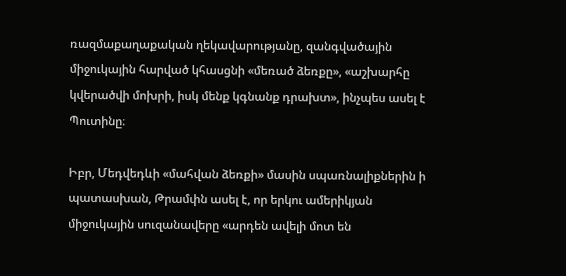ռազմաքաղաքական ղեկավարությանը, զանգվածային միջուկային հարված կհասցնի «մեռած ձեռքը», «աշխարհը կվերածվի մոխրի, իսկ մենք կգնանք դրախտ», ինչպես ասել է Պուտինը։

Իբր, Մեդվեդևի «մահվան ձեռքի» մասին սպառնալիքներին ի պատասխան, Թրամփն ասել է, որ երկու ամերիկյան միջուկային սուզանավերը «արդեն ավելի մոտ են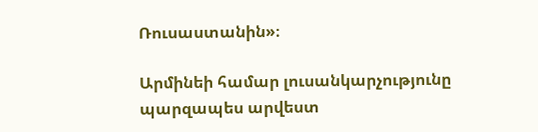Ռուսաստանին»։

Արմինեի համար լուսանկարչությունը պարզապես արվեստ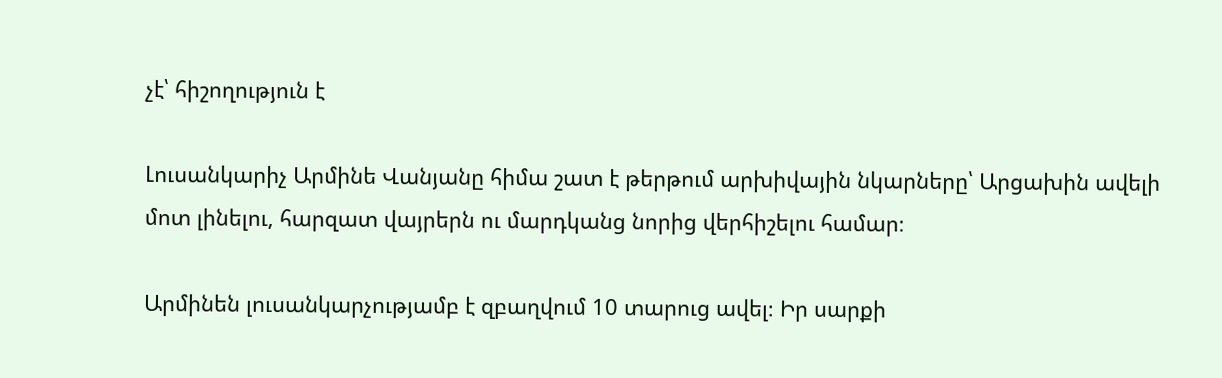չէ՝ հիշողություն է

Լուսանկարիչ Արմինե Վանյանը հիմա շատ է թերթում արխիվային նկարները՝ Արցախին ավելի մոտ լինելու, հարզատ վայրերն ու մարդկանց նորից վերհիշելու համար։

Արմինեն լուսանկարչությամբ է զբաղվում 10 տարուց ավել։ Իր սարքի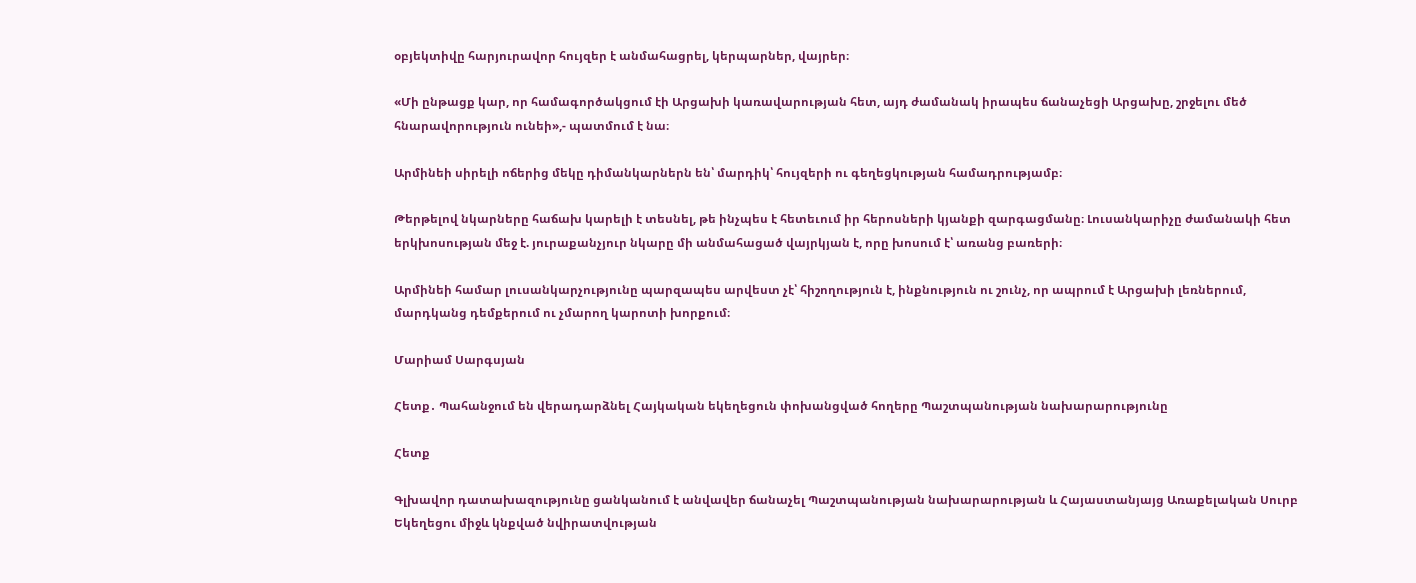օբյեկտիվը հարյուրավոր հույզեր է անմահացրել, կերպարներ, վայրեր։

«Մի ընթացք կար, որ համագործակցում էի Արցախի կառավարության հետ, այդ ժամանակ իրապես ճանաչեցի Արցախը, շրջելու մեծ հնարավորություն ունեի»,- պատմում է նա։

Արմինեի սիրելի ոճերից մեկը դիմանկարներն են՝ մարդիկ՝ հույզերի ու գեղեցկության համադրությամբ։

Թերթելով նկարները հաճախ կարելի է տեսնել, թե ինչպես է հետեւում իր հերոսների կյանքի զարգացմանը։ Լուսանկարիչը ժամանակի հետ երկխոսության մեջ է. յուրաքանչյուր նկարը մի անմահացած վայրկյան է, որը խոսում է՝ առանց բառերի։

Արմինեի համար լուսանկարչությունը պարզապես արվեստ չէ՝ հիշողություն է, ինքնություն ու շունչ, որ ապրում է Արցախի լեռներում, մարդկանց դեմքերում ու չմարող կարոտի խորքում։

Մարիամ Սարգսյան

Հետք․ Պահանջում են վերադարձնել Հայկական եկեղեցուն փոխանցված հողերը Պաշտպանության նախարարությունը

Հետք

Գլխավոր դատախազությունը ցանկանում է անվավեր ճանաչել Պաշտպանության նախարարության և Հայաստանյայց Առաքելական Սուրբ Եկեղեցու միջև կնքված նվիրատվության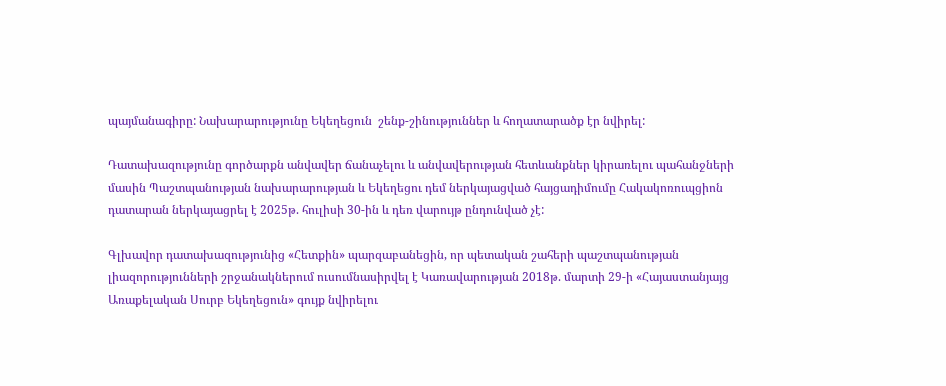պայմանագիրը: Նախարարությունը Եկեղեցուն  շենք-շինություններ և հողատարածք էր նվիրել:

Դատախազությունը գործարքն անվավեր ճանաչելու և անվավերության հետևանքներ կիրառելու պահանջների մասին Պաշտպանության նախարարության և Եկեղեցու դեմ ներկայացված հայցադիմումը Հակակոռուպցիոն դատարան ներկայացրել է 2025թ. հուլիսի 30-ին և դեռ վարույթ ընդունված չէ:

Գլխավոր դատախազությունից «Հետքին» պարզաբանեցին, որ պետական շահերի պաշտպանության լիազորությունների շրջանակներում ուսումնասիրվել է Կառավարության 2018թ. մարտի 29-ի «Հայաստանյայց Առաքելական Սուրբ Եկեղեցուն» գույք նվիրելու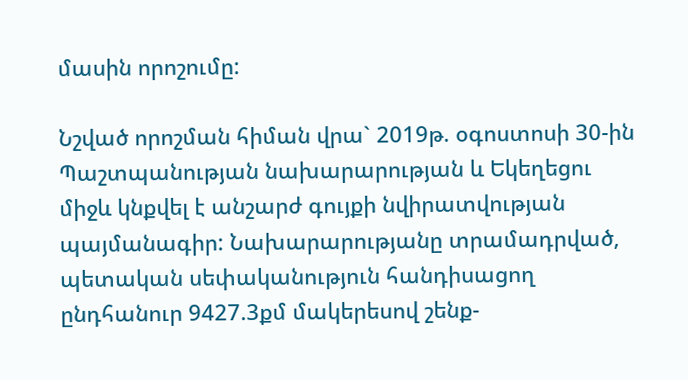մասին որոշումը:

Նշված որոշման հիման վրա` 2019թ. օգոստոսի 30-ին Պաշտպանության նախարարության և Եկեղեցու միջև կնքվել է անշարժ գույքի նվիրատվության պայմանագիր: Նախարարությանը տրամադրված, պետական սեփականություն հանդիսացող ընդհանուր 9427.3քմ մակերեսով շենք-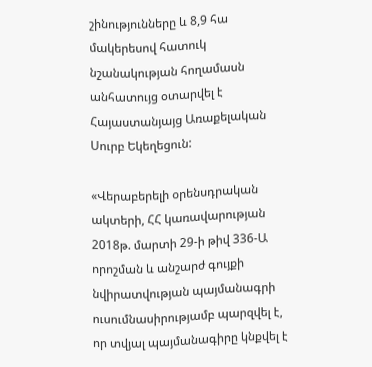շինությունները և 8,9 հա մակերեսով հատուկ նշանակության հողամասն անհատույց օտարվել է Հայաստանյայց Առաքելական Սուրբ Եկեղեցուն:

«Վերաբերելի օրենսդրական ակտերի, ՀՀ կառավարության 2018թ. մարտի 29-ի թիվ 336-Ա որոշման և անշարժ գույքի նվիրատվության պայմանագրի ուսումնասիրությամբ պարզվել է, որ տվյալ պայմանագիրը կնքվել է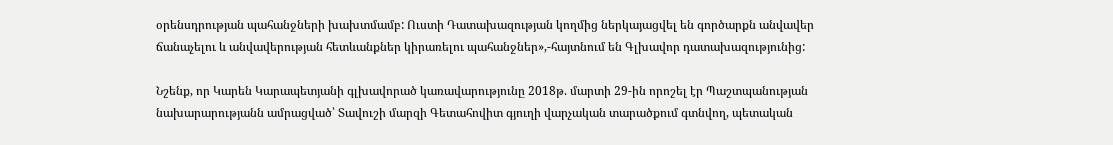օրենսդրության պահանջների խախտմամբ: Ուստի Դատախազության կողմից ներկայացվել են գործարքն անվավեր ճանաչելու և անվավերության հետևանքներ կիրառելու պահանջներ»,-հայտնում են Գլխավոր դատախազությունից:

Նշենք, որ Կարեն Կարապետյանի գլխավորած կառավարությունը 2018թ. մարտի 29-ին որոշել էր Պաշտպանության նախարարությանն ամրացված՝ Տավուշի մարզի Գետահովիտ գյուղի վարչական տարածքում գտնվող, պետական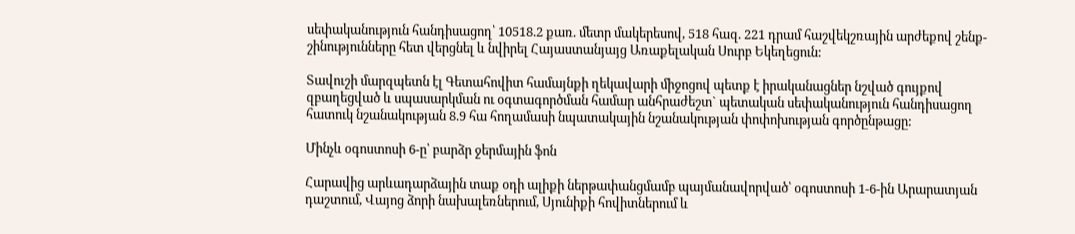սեփականություն հանդիսացող՝ 10518.2 քառ. մետր մակերեսով, 518 հազ. 221 դրամ հաշվեկշռային արժեքով շենք-շինությունները հետ վերցնել և նվիրել Հայաստանյայց Առաքելական Սուրբ Եկեղեցուն:

Տավուշի մարզպետն էլ Գետահովիտ համայնքի ղեկավարի միջոցով պետք է իրականացներ նշված գույքով զբաղեցված և սպասարկման ու օգտագործման համար անհրաժեշտ` պետական սեփականություն հանդիսացող հատուկ նշանակության 8.9 հա հողամասի նպատակային նշանակության փոփոխության գործընթացը:

Մինչև օգոստոսի 6-ը՝ բարձր ջերմային ֆոն

Հարավից արևադարձային տաք օդի ալիքի ներթափանցմամբ պայմանավորված՝ օգոստոսի 1-6-ին Արարատյան դաշտում, Վայոց ձորի նախալեռներում, Սյունիքի հովիտներում և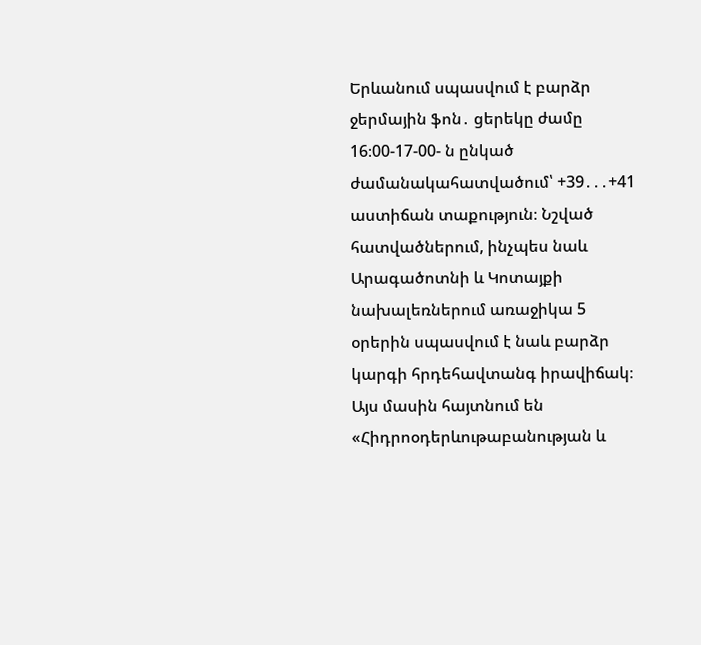Երևանում սպասվում է բարձր ջերմային ֆոն․ ցերեկը ժամը 16։00-17-00- ն ընկած ժամանակահատվածում՝ +39․․․+41 աստիճան տաքություն։ Նշված հատվածներում, ինչպես նաև Արագածոտնի և Կոտայքի նախալեռներում առաջիկա 5 օրերին սպասվում է նաև բարձր կարգի հրդեհավտանգ իրավիճակ։ Այս մասին հայտնում են «Հիդրոօդերևութաբանության և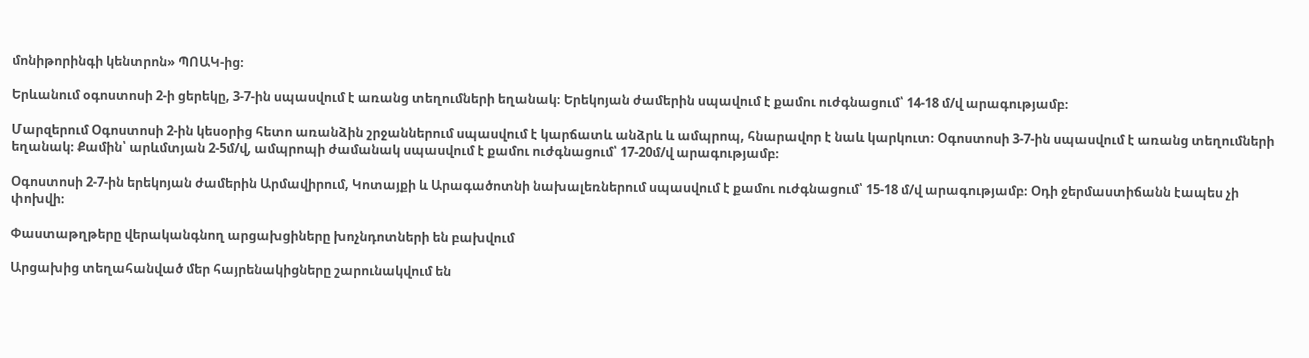մոնիթորինգի կենտրոն» ՊՈԱԿ-ից։

Երևանում օգոստոսի 2-ի ցերեկը, 3-7-ին սպասվում է առանց տեղումների եղանակ։ Երեկոյան ժամերին սպավում է քամու ուժգնացում՝ 14-18 մ/վ արագությամբ։

Մարզերում Օգոստոսի 2-ին կեսօրից հետո առանձին շրջաններում սպասվում է կարճատև անձրև և ամպրոպ, հնարավոր է նաև կարկուտ։ Օգոստոսի 3-7-ին սպասվում է առանց տեղումների եղանակ։ Քամին՝ արևմտյան 2-5մ/վ, ամպրոպի ժամանակ սպասվում է քամու ուժգնացում՝ 17-20մ/վ արագությամբ։

Օգոստոսի 2-7-ին երեկոյան ժամերին Արմավիրում, Կոտայքի և Արագածոտնի նախալեռներում սպասվում է քամու ուժգնացում՝ 15-18 մ/վ արագությամբ։ Օդի ջերմաստիճանն էապես չի փոխվի։

Փաստաթղթերը վերականգնող արցախցիները խոչնդոտների են բախվում

Արցախից տեղահանված մեր հայրենակիցները շարունակվում են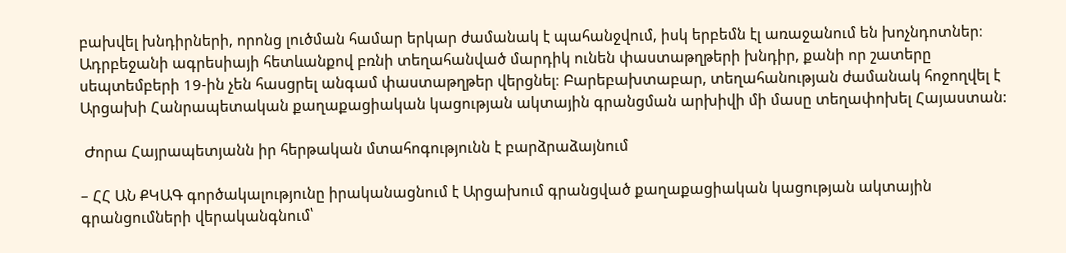բախվել խնդիրների, որոնց լուծման համար երկար ժամանակ է պահանջվում, իսկ երբեմն էլ առաջանում են խոչնդոտներ։ Ադրբեջանի ագրեսիայի հետևանքով բռնի տեղահանված մարդիկ ունեն փաստաթղթերի խնդիր, քանի որ շատերը սեպտեմբերի 19-ին չեն հասցրել անգամ փաստաթղթեր վերցնել։ Բարեբախտաբար, տեղահանության ժամանակ հոջողվել է Արցախի Հանրապետական քաղաքացիական կացության ակտային գրանցման արխիվի մի մասը տեղափոխել Հայաստան:

 Ժորա Հայրապետյանն իր հերթական մտահոգությունն է բարձրաձայնում

– ՀՀ ԱՆ ՔԿԱԳ գործակալությունը իրականացնում է Արցախում գրանցված քաղաքացիական կացության ակտային գրանցումների վերականգնում՝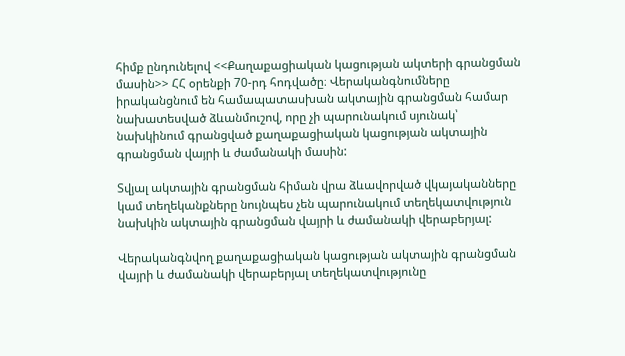հիմք ընդունելով <<Քաղաքացիական կացության ակտերի գրանցման մասին>> ՀՀ օրենքի 70-րդ հոդվածը։ Վերականգնումները իրականցնում են համապատասխան ակտային գրանցման համար նախատեսված ձևանմուշով, որը չի պարունակում սյունակ՝ նախկինում գրանցված քաղաքացիական կացության ակտային գրանցման վայրի և ժամանակի մասին:

Տվյալ ակտային գրանցման հիման վրա ձևավորված վկայականները կամ տեղեկանքները նույնպես չեն պարունակում տեղեկատվություն նախկին ակտային գրանցման վայրի և ժամանակի վերաբերյալ:

Վերականգնվող քաղաքացիական կացության ակտային գրանցման վայրի և ժամանակի վերաբերյալ տեղեկատվությունը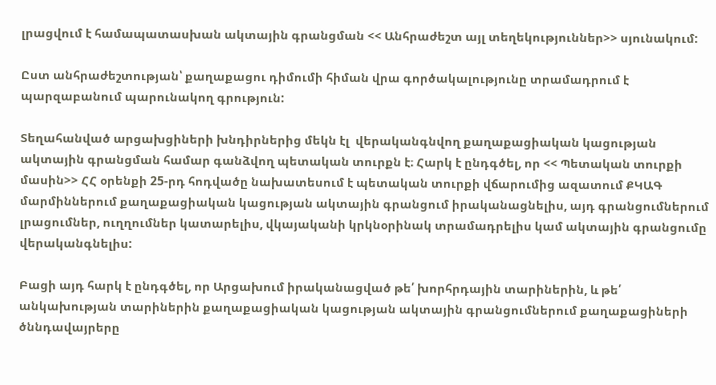լրացվում է համապատասխան ակտային գրանցման << Անհրաժեշտ այլ տեղեկություններ>> սյունակում:

Ըստ անհրաժեշտության՝ քաղաքացու դիմումի հիման վրա գործակալությունը տրամադրում է պարզաբանում պարունակող գրություն:

Տեղահանված արցախցիների խնդիրներից մեկն էլ  վերականգնվող քաղաքացիական կացության ակտային գրանցման համար գանձվող պետական տուրքն է։ Հարկ է ընդգծել, որ << Պետական տուրքի մասին>> ՀՀ օրենքի 25-րդ հոդվածը նախատեսում է պետական տուրքի վճարումից ազատում ՔԿԱԳ մարմիններում քաղաքացիական կացության ակտային գրանցում իրականացնելիս, այդ գրանցումներում լրացումներ, ուղղումներ կատարելիս, վկայականի կրկնօրինակ տրամադրելիս կամ ակտային գրանցումը վերականգնելիս:

Բացի այդ հարկ է ընդգծել, որ Արցախում իրականացված թե՛ խորհրդային տարիներին, և թե՛ անկախության տարիներին քաղաքացիական կացության ակտային գրանցումներում քաղաքացիների ծննդավայրերը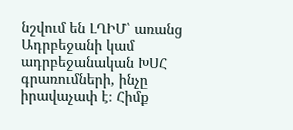նշվում են ԼՂԻՄ՝ առանց Ադրբեջանի կամ ադրբեջանական ԽՍՀ գրառումների, ինչը իրավաչափ է։ Հիմք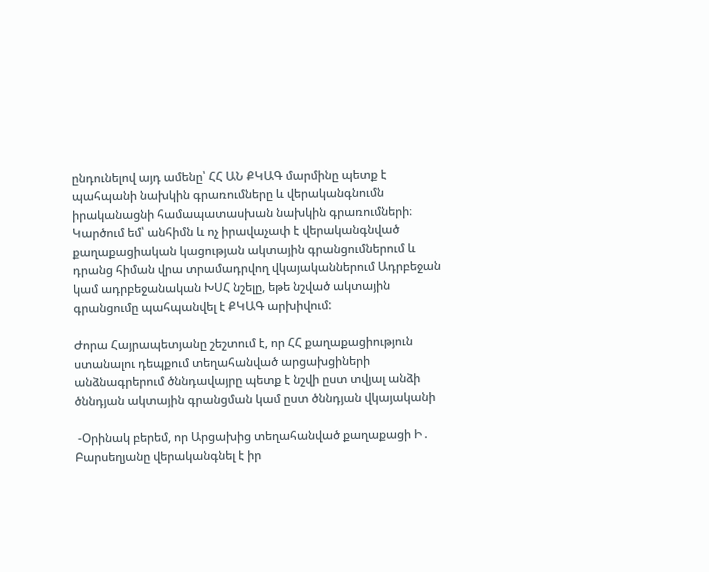ընդունելով այդ ամենը՝ ՀՀ ԱՆ ՔԿԱԳ մարմինը պետք է պահպանի նախկին գրառումները և վերականգնումն իրականացնի համապատասխան նախկին գրառումների։ Կարծում եմ՝ անհիմն և ոչ իրավաչափ է վերականգնված քաղաքացիական կացության ակտային գրանցումներում և դրանց հիման վրա տրամադրվող վկայականներում Ադրբեջան կամ ադրբեջանական ԽՍՀ նշելը, եթե նշված ակտային գրանցումը պահպանվել է ՔԿԱԳ արխիվում:

Ժորա Հայրապետյանը շեշտում է, որ ՀՀ քաղաքացիություն ստանալու դեպքում տեղահանված արցախցիների անձնագրերում ծննդավայրը պետք է նշվի ըստ տվյալ անձի ծննդյան ակտային գրանցման կամ ըստ ծննդյան վկայականի

 -Օրինակ բերեմ, որ Արցախից տեղահանված քաղաքացի Ի․ Բարսեղյանը վերականգնել է իր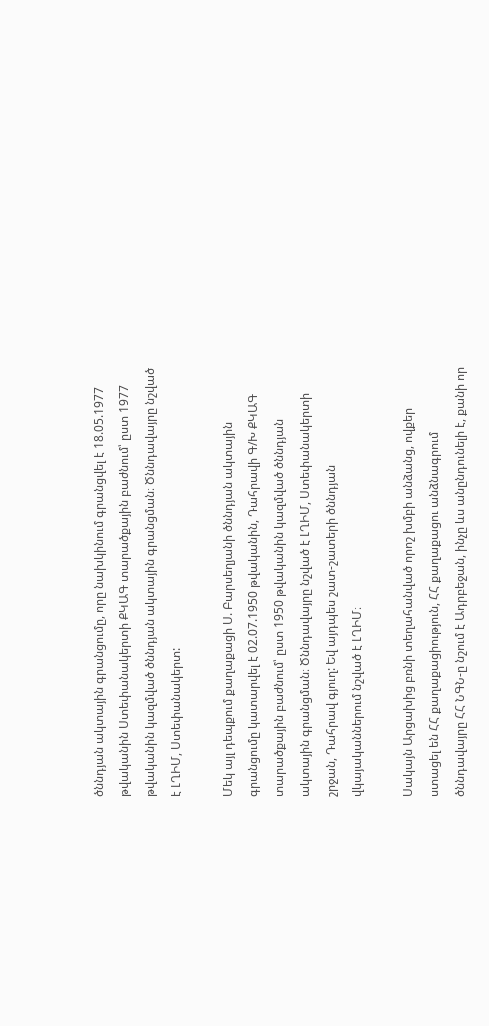ծննդյան ակտային գրանցումը, որը նախկինում գրանցվել է 18.05.1977 թվականին Ստեփանակերտի ՔԿԱԳ տարածքային բաժնում՝ ըստ 1977 թվականին կազմված ծննդյան ակտային գրանցման։ Ծննդավայրը նշված է ԼՂԻՄ, Ստեփանակերտ:

Մեկ այլ դեպքում քաղաքացի Ս. Բարսեղյանի ծննդյան ակտային գրանցումը կատարվել է 02.07.1950 թվականին, Դահրավի Գ/Խ ՔԿԱԳ տարածքային բաժնում՝ ըստ 1950 թվականին կազմված ծննդյան ակտային գրանցման։ Ծննդավայրը նշված է ԼՂԻՄ, Ստեփանակերտի շրջան, Դահրավ գյուղ: Եվ այդպես շատ-շատերի ծննդյան վկայականներում նշված է ԼՂԻՄ։

Սակայն Արցախից բռնի տեղահանված որոշ խմբի անձանց, ովքեր ստացել են ՀՀ քաղաքացիություն, ՀՀ քաղաքացու անձնագրում ծննդավայրը ՀՀ ՆԳՆ-ը նշում է Ադրբեջան, ինչը ևս անընդունելի է, քանի որ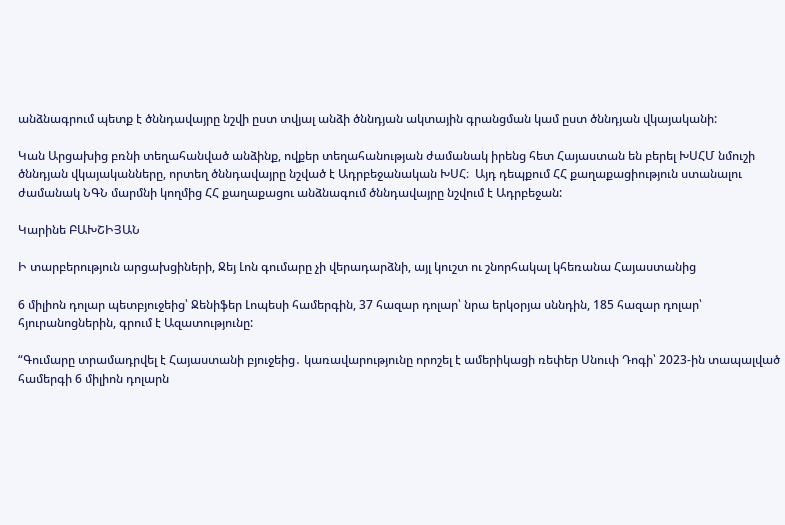անձնագրում պետք է ծննդավայրը նշվի ըստ տվյալ անձի ծննդյան ակտային գրանցման կամ ըստ ծննդյան վկայականի:

Կան Արցախից բռնի տեղահանված անձինք, ովքեր տեղահանության ժամանակ իրենց հետ Հայաստան են բերել ԽՍՀՄ նմուշի ծննդյան վկայականները, որտեղ ծննդավայրը նշված է Ադրբեջանական ԽՍՀ։  Այդ դեպքում ՀՀ քաղաքացիություն ստանալու ժամանակ ՆԳՆ մարմնի կողմից ՀՀ քաղաքացու անձնագում ծննդավայրը նշվում է Ադրբեջան:

Կարինե ԲԱԽՇԻՅԱՆ

Ի տարբերություն արցախցիների, Ջեյ Լոն գումարը չի վերադարձնի, այլ կուշտ ու շնորհակալ կհեռանա Հայաստանից

6 միլիոն դոլար պետբյուջեից՝ Ջենիֆեր Լոպեսի համերգին, 37 հազար դոլար՝ նրա երկօրյա սննդին, 185 հազար դոլար՝ հյուրանոցներին, գրում է Ազատությունը:

“Գումարը տրամադրվել է Հայաստանի բյուջեից․ կառավարությունը որոշել է ամերիկացի ռեփեր Սնուփ Դոգի՝ 2023-ին տապալված համերգի 6 միլիոն դոլարն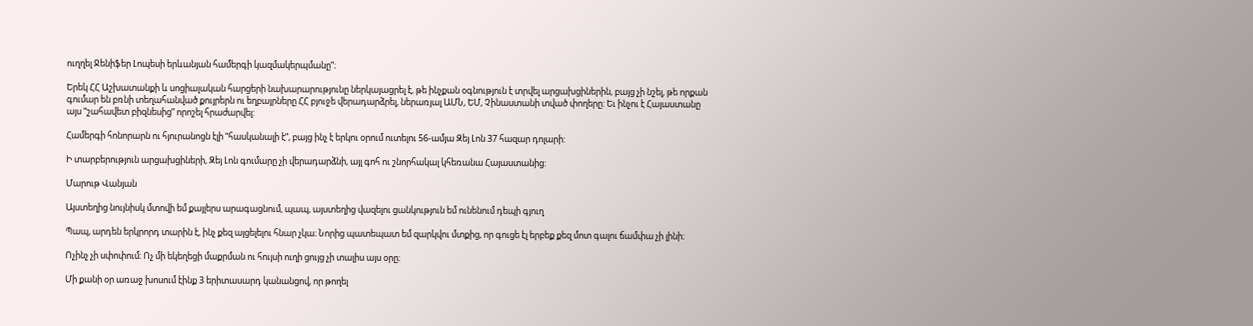ուղղել Ջենիֆեր Լոպեսի երևանյան համերգի կազմակերպմանը”։

Երեկ ՀՀ Աշխատանքի և սոցիալական հարցերի նախարարությունը ներկայացրել է, թե ինչքան օգնություն է տրվել արցախցիներին, բայց չի նշել, թե որքան գումար են բռնի տեղահանված քույրերն ու եղբայրները ՀՀ բյուջե վերադարձրել, ներառյալ ԱՄՆ, ԵՄ, Չինաստանի տված փողերը: Եւ ինչու է Հայաստանը այս “շահավետ բիզնեսից” որոշել հրաժարվել:

Համերգի հոնորարն ու հյուրանոցն էլի “հասկանալի է”, բայց ինչ է երկու օրում ուտելու 56-ամյա Զեյ Լոն 37 հազար դոլարի:

Ի տարբերություն արցախցիների, Զեյ Լոն գումարը չի վերադարձնի, այլ գոհ ու շնորհակալ կհեռանա Հայաստանից:

Մարութ Վանյան

Այստեղից նույնիսկ մտովի եմ քայլերս արագացնում, պապ, այստեղից վազելու ցանկություն եմ ունենում դեպի գյուղ

Պապ, արդեն երկրորդ տարին է, ինչ քեզ այցելելու հնար չկա։ Նորից պատեպատ եմ զարկվու մտքից, որ գուցե էլ երբեք քեզ մոտ գալու ճամփա չի լինի։

Ոչինչ չի սփոփում։ Ոչ մի եկեղեցի մաքրման ու հույսի ուղի ցույց չի տալիս այս օրը։

Մի քանի օր առաջ խոսում էինք 3 երիտասարդ կանանցով, որ թողել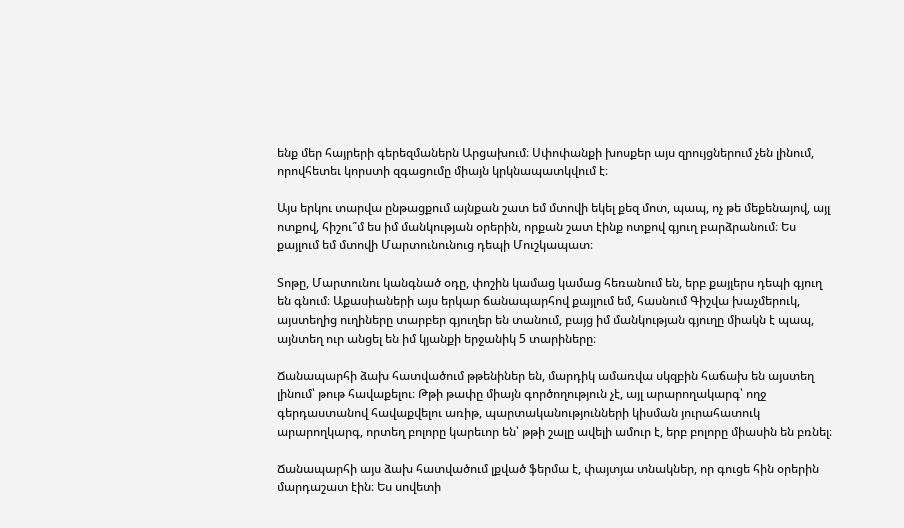ենք մեր հայրերի գերեզմաներն Արցախում։ Սփոփանքի խոսքեր այս զրույցներում չեն լինում, որովհետեւ կորստի զգացումը միայն կրկնապատկվում է։

Այս երկու տարվա ընթացքում այնքան շատ եմ մտովի եկել քեզ մոտ, պապ, ոչ թե մեքենայով, այլ ոտքով, հիշու՞մ ես իմ մանկության օրերին, որքան շատ էինք ոտքով գյուղ բարձրանում։ Ես քայլում եմ մտովի Մարտունունուց դեպի Մուշկապատ։

Տոթը, Մարտունու կանգնած օդը, փոշին կամաց կամաց հեռանում են, երբ քայլերս դեպի գյուղ են գնում։ Աքասիաների այս երկար ճանապարհով քայլում եմ, հասնում Գիշվա խաչմերուկ, այստեղից ուղիները տարբեր գյուղեր են տանում, բայց իմ մանկության գյուղը միակն է պապ, այնտեղ ուր անցել են իմ կյանքի երջանիկ 5 տարիները։

Ճանապարհի ձախ հատվածում թթենիներ են, մարդիկ ամառվա սկզբին հաճախ են այստեղ լինում՝ թութ հավաքելու։ Թթի թափը միայն գործողություն չէ, այլ արարողակարգ՝ ողջ գերդաստանով հավաքվելու առիթ, պարտականությունների կիսման յուրահատուկ արարողկարգ, որտեղ բոլորը կարեւոր են՝ թթի շալը ավելի ամուր է, երբ բոլորը միասին են բռնել։

Ճանապարհի այս ձախ հատվածում լքված ֆերմա է, փայտյա տնակներ, որ գուցե հին օրերին մարդաշատ էին։ Ես սովետի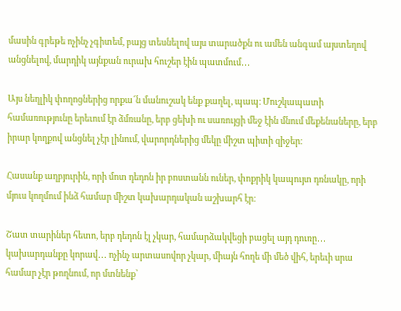մասին գրեթե ոչինչ չգիտեմ, բայց տեսնելով այս տարածքն ու ամեն անգամ այստեղով անցնելով, մարդիկ այնքան ուրախ հուշեր էին պատմում․․․

Այս նեղլիկ փողոցներից որքա՜ն մանուշակ ենք քաղել, պապ։ Մուշկապատի համառությունը երեւում էր ձմռանը, երբ ցեխի ու սառույցի մեջ էին մնում մեքենաները, երբ իրար կողքով անցնել չէր լինում, վարորդներից մեկը միշտ պիտի զիջեր։

Հասանք աղբյուրին, որի մոտ դեդոն իր բոստանն ուներ, փոքրիկ կապույտ դռնակը, որի մյուս կողմում ինձ համար միշտ կախարդական աշխարհ էր։

Շատ տարիներ հետո, երբ դեդոն էլ չկար, համարձակվեցի բացել այդ դուռը․․․ կախարդանքը կորավ․․․ ոչինչ արտասովոր չկար, միայն հողե մի մեծ վիհ, երեւի սրա համար չէր թողնում, որ մտնենք՝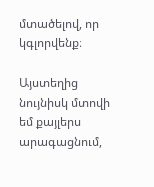մտածելով, որ կգլորվենք։

Այստեղից նույնիսկ մտովի եմ քայլերս արագացնում,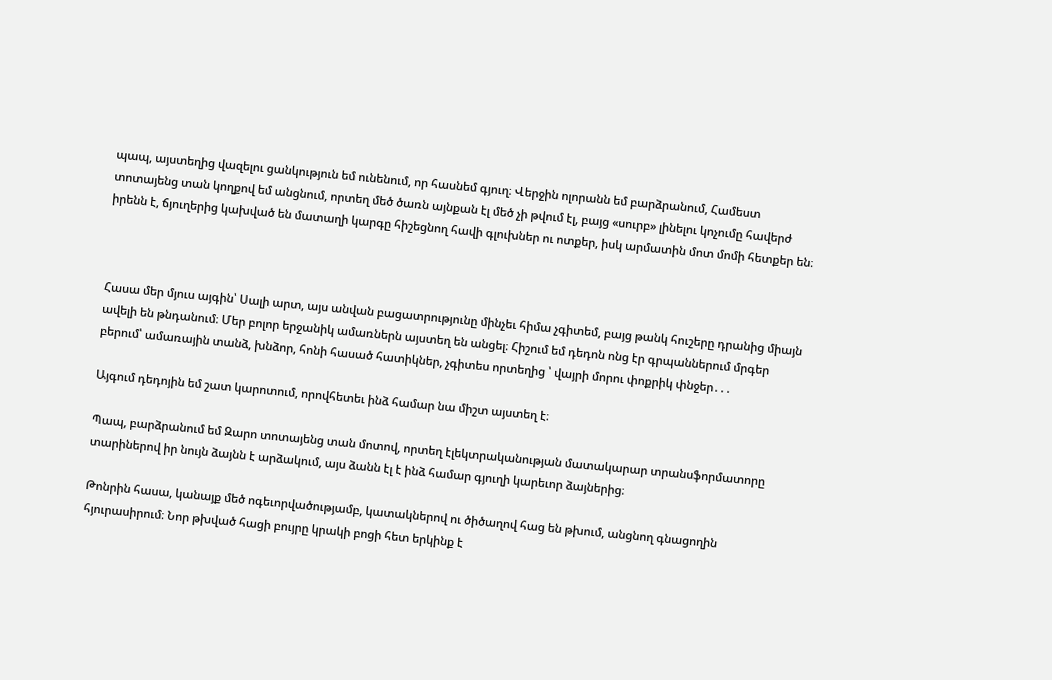պապ, այստեղից վազելու ցանկություն եմ ունենում, որ հասնեմ գյուղ։ Վերջին ոլորանն եմ բարձրանում, Համեստ տոտայենց տան կողքով եմ անցնում, որտեղ մեծ ծառն այնքան էլ մեծ չի թվում էլ, բայց «սուրբ» լինելու կոչումը հավերժ իրենն է, ճյուղերից կախված են մատաղի կարգը հիշեցնող հավի գլուխներ ու ոտքեր, իսկ արմատին մոտ մոմի հետքեր են։



Հասա մեր մյուս այգին՝ Սալի արտ, այս անվան բացատրությունը մինչեւ հիմա չգիտեմ, բայց թանկ հուշերը դրանից միայն ավելի են թնդանում։ Մեր բոլոր երջանիկ ամառներն այստեղ են անցել։ Հիշում եմ դեդոն ոնց էր գրպաններում մրգեր բերում՝ ամառային տանձ, խնձոր, հոնի հասած հատիկներ, չգիտես որտեղից ՝ վայրի մորու փոքրիկ փնջեր․․․

Այգում դեդոյին եմ շատ կարոտում, որովհետեւ ինձ համար նա միշտ այստեղ է։

Պապ, բարձրանում եմ Զարո տոտայենց տան մոտով, որտեղ էլեկտրականության մատակարար տրանսֆորմատորը տարիներով իր նույն ձայնն է արձակում, այս ձանն էլ է ինձ համար գյուղի կարեւոր ձայներից։

Թոնրին հասա, կանայք մեծ ոգեւորվածությամբ, կատակներով ու ծիծաղով հաց են թխում, անցնող գնացողին հյուրասիրում։ Նոր թխված հացի բույրը կրակի բոցի հետ երկինք է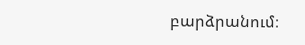բարձրանում։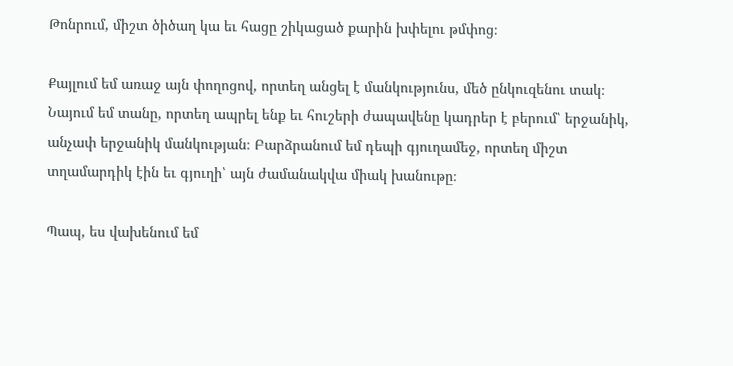Թոնրում, միշտ ծիծաղ կա եւ հացը շիկացած քարին խփելու թմփոց։

Քայլում եմ առաջ այն փողոցով, որտեղ անցել է մանկությունս, մեծ ընկուզենու տակ։ Նայում եմ տանը, որտեղ ապրել ենք եւ հուշերի ժապավենը կադրեր է բերում՝ երջանիկ, անչափ երջանիկ մանկության։ Բարձրանում եմ դեպի գյուղամեջ, որտեղ միշտ տղամարդիկ էին եւ գյուղի՝ այն ժամանակվա միակ խանութը։

Պապ, ես վախենում եմ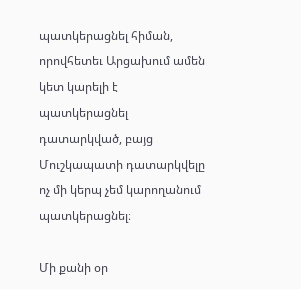պատկերացնել հիման, որովհետեւ Արցախում ամեն կետ կարելի է պատկերացնել դատարկված, բայց Մուշկապատի դատարկվելը ոչ մի կերպ չեմ կարողանում պատկերացնել։

Մի քանի օր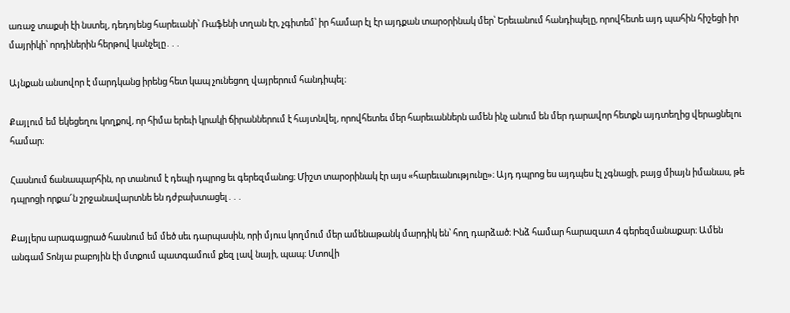առաջ տաքսի էի նստել, դեդոյենց հարեւանի՝ Ռաֆենի տղան էր, չգիտեմ՝ իր համար էլ էր այդքան տարօրինակ մեր՝ Երեւանում հանդիպելը, որովհետե այդ պահին հիշեցի իր մայրիկի՝ որդիներին հերթով կանչելը․․․

Այնքան անսովոր է մարդկանց իրենց հետ կապ չունեցող վայրերում հանդիպել։

Քայլում եմ եկեցեղու կողքով, որ հիմա երեւի կրակի ճիրաններում է հայտնվել, որովհետեւ մեր հարեւաններն ամեն ինչ անում են մեր դարավոր հետքն այդտեղից վերացնելու համար։

Հասնում ճանապարհին, որ տանում է դեպի դպրոց եւ գերեզմանոց։ Միշտ տարօրինակ էր այս «հարեւանությունը»։ Այդ դպրոց ես այդպես էլ չգնացի, բայց միայն իմանաս, թե դպրոցի որքա՜ն շրջանավարտնե են դժբախտացել․․․

Քայլերս արագացրած հասնում եմ մեծ սեւ դարպասին, որի մյուս կողմում մեր ամենաթանկ մարդիկ են՝ հող դարձած։ Ինձ համար հարազատ 4 գերեզմանաքար։ Ամեն անգամ Տոնյա բաբոյին էի մտքում պատգամում քեզ լավ նայի, պապ։ Մտովի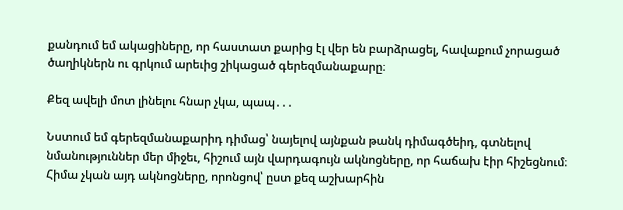քանդում եմ ակացիները, որ հաստատ քարից էլ վեր են բարձրացել, հավաքում չորացած ծաղիկներն ու գրկում արեւից շիկացած գերեզմանաքարը։

Քեզ ավելի մոտ լինելու հնար չկա, պապ․․․

Նստում եմ գերեզմանաքարիդ դիմաց՝ նայելով այնքան թանկ դիմագծեիդ, գտնելով նմանություններ մեր միջեւ, հիշում այն վարդագույն ակնոցները, որ հաճախ էիր հիշեցնում։ Հիմա չկան այդ ակնոցները, որոնցով՝ ըստ քեզ աշխարհին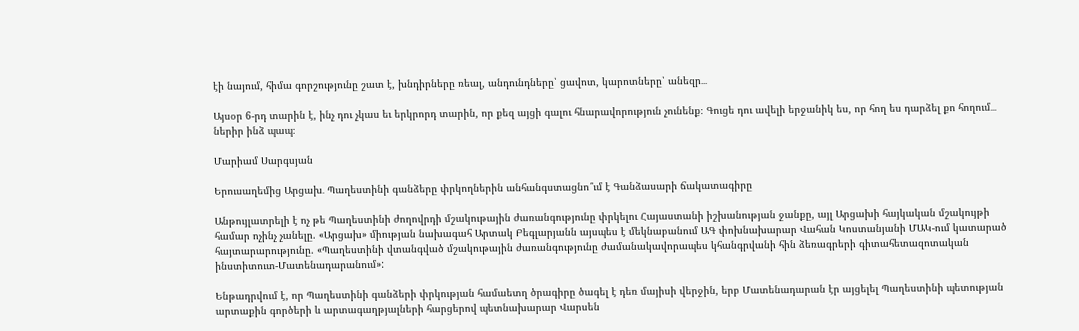էի նայում, հիմա գորշությունը շատ է, խնդիրները ռեալ, անդունդները՝ ցավոտ, կարոտները՝ անեզր․․․

Այսօր 6-րդ տարին է, ինչ դու չկաս եւ երկրորդ տարին, որ քեզ այցի գալու հնարավորություն չունենք։ Գուցե դու ավելի երջանիկ ես, որ հող ես դարձել քո հողում․․․ ներիր ինձ պապ։

Մարիամ Սարգսյան

Երուսաղեմից Արցախ․ Պաղեստինի գանձերը փրկողներին անհանգստացնո՞ւմ է Գանձասարի ճակատագիրը

Անթույլատրելի է ոչ թե Պաղեստինի ժողովրդի մշակութային ժառանգությունը փրկելու Հայաստանի իշխանության ջանքը, այլ Արցախի հայկական մշակույթի համար ոչինչ չանելը. «Արցախ» միության նախագահ Արտակ Բեգլարյանն այսպես է մեկնաբանում ԱԳ փոխնախարար Վահան Կոստանյանի ՄԱԿ-ում կատարած հայտարարությունը. «Պաղեստինի վտանգված մշակութային ժառանգությունը ժամանակավորապես կհանգրվանի հին ձեռագրերի գիտահետազոտական ինստիտուտ-Մատենադարանում»:

Ենթադրվում է, որ Պաղեստինի գանձերի փրկության համաետղ ծրագիրը ծագել է դեռ մայիսի վերջին, երբ Մատենադարան էր այցելել Պաղեստինի պետության արտաքին գործերի և արտագաղթյալների հարցերով պետնախարար Վարսեն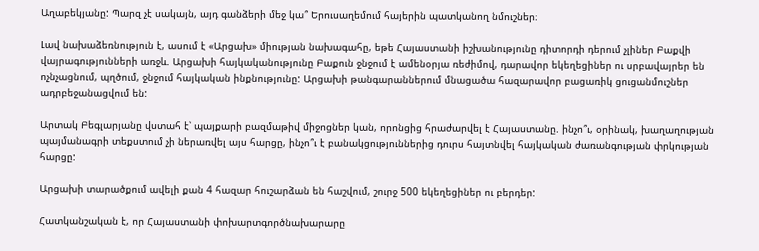Աղաբեկյանը: Պարզ չէ սակայն, այդ գանձերի մեջ կա՞ Երուսաղեմում հայերին պատկանող նմուշներ։

Լավ նախաձեռնություն է, ասում է «Արցախ» միության նախագահը, եթե Հայաստանի իշխանությունը դիտորդի դերում չլիներ Բաքվի վայրագությունների առջև. Արցախի հայկականությունը Բաքուն ջնջում է ամենօրյա ռեժիմով, դարավոր եկեղեցիներ ու սրբավայրեր են ոչնչացնում, պղծում, ջնջում հայկական ինքնությունը: Արցախի թանգարաններում մնացածա հազարավոր բացառիկ ցուցանմուշներ ադրբեջանացվում են:

Արտակ Բեգլարյանը վստահ է՝ պայքարի բազմաթիվ միջոցներ կան, որոնցից հրաժարվել է Հայաստանը. ինչո՞ւ, օրինակ, խաղաղության պայմանագրի տեքստում չի ներառվել այս հարցը, ինչո՞ւ է բանակցություններից դուրս հայտնվել հայկական ժառանգության փրկության հարցը:

Արցախի տարածքում ավելի քան 4 հազար հուշարձան են հաշվում, շուրջ 500 եկեղեցիներ ու բերդեր:

Հատկանշական է, որ Հայաստանի փոխարտգործնախարարը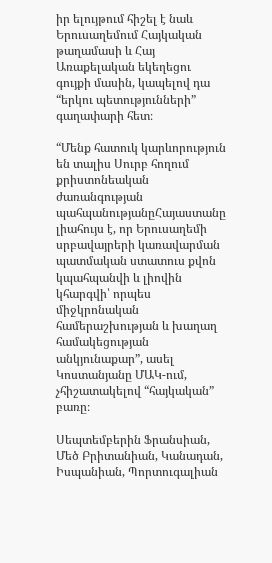իր ելույթում հիշել է նաև Երուսաղեմում Հայկական թաղամասի և Հայ Առաքելական եկեղեցու գույքի մասին, կապելով դա “երկու պետությունների” գաղափարի հետ։

“Մենք հատուկ կարևորություն են տալիս Սուրբ հողում քրիստոնեական ժառանգության պահպանությանըՀայաստանը լիահույս է, որ Երուսաղեմի սրբավայրերի կառավարման պատմական ստատուս քվոն կպահպանվի և լիովին կհարգվի՝ որպես միջկրոնական համերաշխության և խաղաղ համակեցության անկյունաքար”, ասել Կոստանյանը ՄԱԿ-ում, չհիշատակելով “հայկական” բառը։

Սեպտեմբերին Ֆրանսիան, Մեծ Բրիտանիան, Կանադան, Իսպանիան, Պորտուգալիան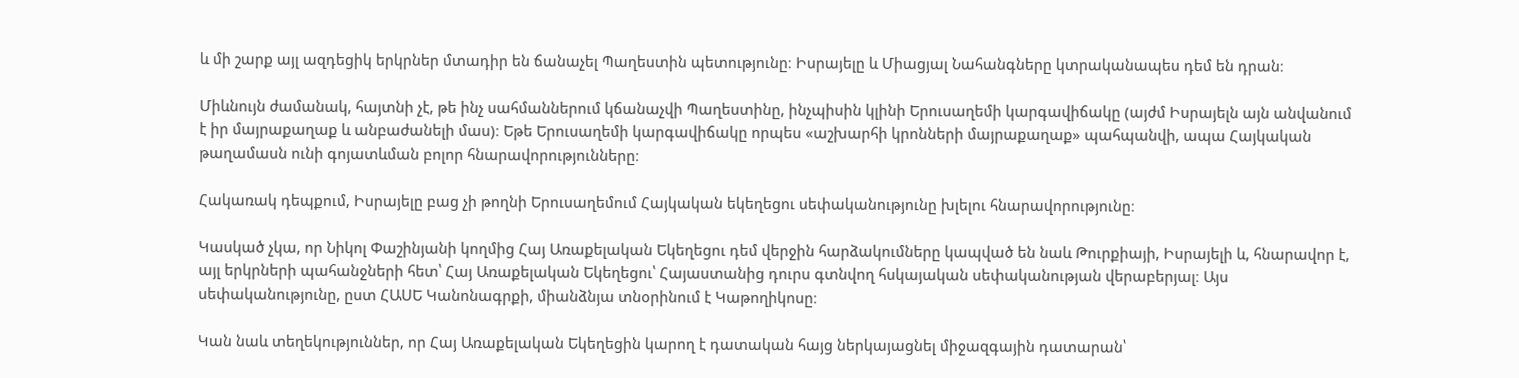և մի շարք այլ ազդեցիկ երկրներ մտադիր են ճանաչել Պաղեստին պետությունը։ Իսրայելը և Միացյալ Նահանգները կտրականապես դեմ են դրան։

Միևնույն ժամանակ, հայտնի չէ, թե ինչ սահմաններում կճանաչվի Պաղեստինը, ինչպիսին կլինի Երուսաղեմի կարգավիճակը (այժմ Իսրայելն այն անվանում է իր մայրաքաղաք և անբաժանելի մաս)։ Եթե Երուսաղեմի կարգավիճակը որպես «աշխարհի կրոնների մայրաքաղաք» պահպանվի, ապա Հայկական թաղամասն ունի գոյատևման բոլոր հնարավորությունները։

Հակառակ դեպքում, Իսրայելը բաց չի թողնի Երուսաղեմում Հայկական եկեղեցու սեփականությունը խլելու հնարավորությունը։

Կասկած չկա, որ Նիկոլ Փաշինյանի կողմից Հայ Առաքելական Եկեղեցու դեմ վերջին հարձակումները կապված են նաև Թուրքիայի, Իսրայելի և, հնարավոր է, այլ երկրների պահանջների հետ՝ Հայ Առաքելական Եկեղեցու՝ Հայաստանից դուրս գտնվող հսկայական սեփականության վերաբերյալ։ Այս սեփականությունը, ըստ ՀԱՍԵ Կանոնագրքի, միանձնյա տնօրինում է Կաթողիկոսը։

Կան նաև տեղեկություններ, որ Հայ Առաքելական Եկեղեցին կարող է դատական հայց ներկայացնել միջազգային դատարան՝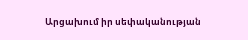Արցախում իր սեփականության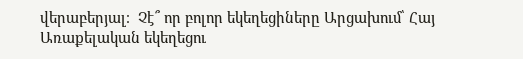վերաբերյալ։  Չէ՞ որ բոլոր եկեղեցիները Արցախում՝ Հայ Առաքելական եկեղեցու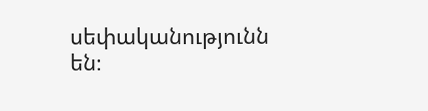սեփականությունն են։